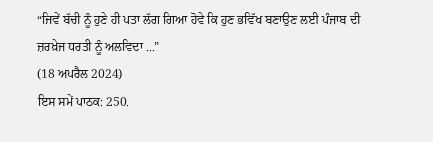“ਜਿਵੇਂ ਬੱਚੀ ਨੂੰ ਹੁਣੇ ਹੀ ਪਤਾ ਲੱਗ ਗਿਆ ਹੋਵੇ ਕਿ ਹੁਣ ਭਵਿੱਖ ਬਣਾਉਣ ਲਈ ਪੰਜਾਬ ਦੀ ਜ਼ਰਖ਼ੇਜ ਧਰਤੀ ਨੂੰ ਅਲਵਿਦਾ ...”
(18 ਅਪਰੈਲ 2024)
ਇਸ ਸਮੇਂ ਪਾਠਕ: 250.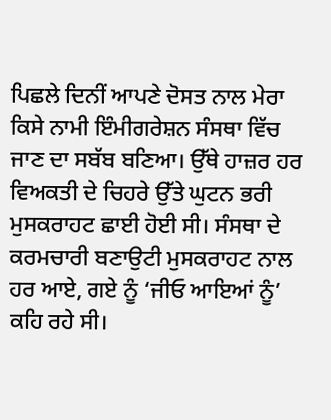ਪਿਛਲੇ ਦਿਨੀਂ ਆਪਣੇ ਦੋਸਤ ਨਾਲ ਮੇਰਾ ਕਿਸੇ ਨਾਮੀ ਇੰਮੀਗਰੇਸ਼ਨ ਸੰਸਥਾ ਵਿੱਚ ਜਾਣ ਦਾ ਸਬੱਬ ਬਣਿਆ। ਉੱਥੇ ਹਾਜ਼ਰ ਹਰ ਵਿਅਕਤੀ ਦੇ ਚਿਹਰੇ ਉੱਤੇ ਘੁਟਨ ਭਰੀ ਮੁਸਕਰਾਹਟ ਛਾਈ ਹੋਈ ਸੀ। ਸੰਸਥਾ ਦੇ ਕਰਮਚਾਰੀ ਬਣਾਉਟੀ ਮੁਸਕਰਾਹਟ ਨਾਲ ਹਰ ਆਏ, ਗਏ ਨੂੰ ‘ਜੀਓ ਆਇਆਂ ਨੂੰ’ ਕਹਿ ਰਹੇ ਸੀ।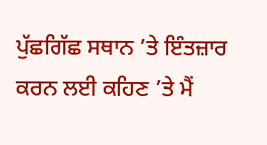ਪੁੱਛਗਿੱਛ ਸਥਾਨ ’ਤੇ ਇੰਤਜ਼ਾਰ ਕਰਨ ਲਈ ਕਹਿਣ ’ਤੇ ਮੈਂ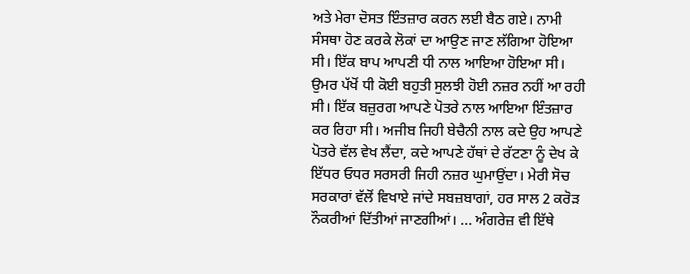ਅਤੇ ਮੇਰਾ ਦੋਸਤ ਇੰਤਜ਼ਾਰ ਕਰਨ ਲਈ ਬੈਠ ਗਏ। ਨਾਮੀ ਸੰਸਥਾ ਹੋਣ ਕਰਕੇ ਲੋਕਾਂ ਦਾ ਆਉਣ ਜਾਣ ਲੱਗਿਆ ਹੋਇਆ ਸੀ। ਇੱਕ ਬਾਪ ਆਪਣੀ ਧੀ ਨਾਲ ਆਇਆ ਹੋਇਆ ਸੀ। ਉਮਰ ਪੱਖੋਂ ਧੀ ਕੋਈ ਬਹੁਤੀ ਸੁਲਝੀ ਹੋਈ ਨਜ਼ਰ ਨਹੀਂ ਆ ਰਹੀ ਸੀ। ਇੱਕ ਬਜ਼ੁਰਗ ਆਪਣੇ ਪੋਤਰੇ ਨਾਲ ਆਇਆ ਇੰਤਜ਼ਾਰ ਕਰ ਰਿਹਾ ਸੀ। ਅਜੀਬ ਜਿਹੀ ਬੇਚੈਨੀ ਨਾਲ ਕਦੇ ਉਹ ਆਪਣੇ ਪੋਤਰੇ ਵੱਲ ਵੇਖ ਲੈਂਦਾ, ਕਦੇ ਆਪਣੇ ਹੱਥਾਂ ਦੇ ਰੱਟਣਾ ਨੂੰ ਦੇਖ ਕੇ ਇੱਧਰ ਓਧਰ ਸਰਸਰੀ ਜਿਹੀ ਨਜ਼ਰ ਘੁਮਾਉਂਦਾ। ਮੇਰੀ ਸੋਚ ਸਰਕਾਰਾਂ ਵੱਲੋਂ ਵਿਖਾਏ ਜਾਂਦੇ ਸਬਜ਼ਬਾਗਾਂ, ਹਰ ਸਾਲ 2 ਕਰੋੜ ਨੌਕਰੀਆਂ ਦਿੱਤੀਆਂ ਜਾਣਗੀਆਂ। ... ਅੰਗਰੇਜ਼ ਵੀ ਇੱਥੇ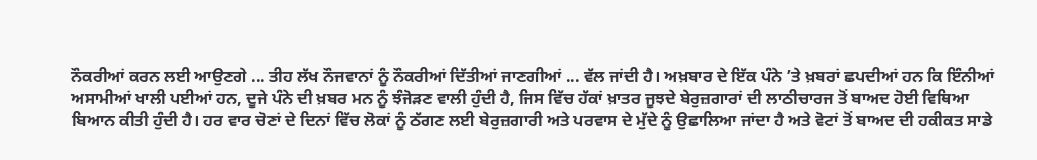ਨੌਕਰੀਆਂ ਕਰਨ ਲਈ ਆਉਣਗੇ ... ਤੀਹ ਲੱਖ ਨੌਜਵਾਨਾਂ ਨੂੰ ਨੌਕਰੀਆਂ ਦਿੱਤੀਆਂ ਜਾਣਗੀਆਂ ... ਵੱਲ ਜਾਂਦੀ ਹੈ। ਅਖ਼ਬਾਰ ਦੇ ਇੱਕ ਪੰਨੇ ’ਤੇ ਖ਼ਬਰਾਂ ਛਪਦੀਆਂ ਹਨ ਕਿ ਇੰਨੀਆਂ ਅਸਾਮੀਆਂ ਖਾਲੀ ਪਈਆਂ ਹਨ, ਦੂਜੇ ਪੰਨੇ ਦੀ ਖ਼ਬਰ ਮਨ ਨੂੰ ਝੰਜੋੜਣ ਵਾਲੀ ਹੁੰਦੀ ਹੈ, ਜਿਸ ਵਿੱਚ ਹੱਕਾਂ ਖ਼ਾਤਰ ਜੂਝਦੇ ਬੇਰੁਜ਼ਗਾਰਾਂ ਦੀ ਲਾਠੀਚਾਰਜ ਤੋਂ ਬਾਅਦ ਹੋਈ ਵਿਥਿਆ ਬਿਆਨ ਕੀਤੀ ਹੁੰਦੀ ਹੈ। ਹਰ ਵਾਰ ਚੋਣਾਂ ਦੇ ਦਿਨਾਂ ਵਿੱਚ ਲੋਕਾਂ ਨੂੰ ਠੱਗਣ ਲਈ ਬੇਰੁਜ਼ਗਾਰੀ ਅਤੇ ਪਰਵਾਸ ਦੇ ਮੁੱਦੇ ਨੂੰ ਉਛਾਲਿਆ ਜਾਂਦਾ ਹੈ ਅਤੇ ਵੋਟਾਂ ਤੋਂ ਬਾਅਦ ਦੀ ਹਕੀਕਤ ਸਾਡੇ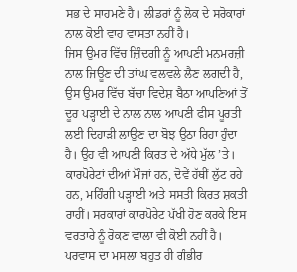ਸਭ ਦੇ ਸਾਹਮਣੇ ਹੈ। ਲੀਡਰਾਂ ਨੂੰ ਲੋਕ ਦੇ ਸਰੋਕਾਰਾਂ ਨਾਲ ਕੋਈ ਵਾਹ ਵਾਸਤਾ ਨਹੀਂ ਹੈ।
ਜਿਸ ਉਮਰ ਵਿੱਚ ਜ਼ਿੰਦਗੀ ਨੂੰ ਆਪਣੀ ਮਨਮਰਜ਼ੀ ਨਾਲ ਜਿਊਣ ਦੀ ਤਾਂਘ ਵਲਵਲੇ ਲੈਣ ਲਗਦੀ ਹੈ, ਉਸ ਉਮਰ ਵਿੱਚ ਬੱਚਾ ਵਿਦੇਸ਼ ਬੈਠਾ ਆਪਣਿਆਂ ਤੋਂ ਦੂਰ ਪੜ੍ਹਾਈ ਦੇ ਨਾਲ ਨਾਲ ਆਪਣੀ ਫੀਸ ਪੂਰਤੀ ਲਈ ਦਿਹਾੜੀ ਲਾਉਣ ਦਾ ਬੋਝ ਉਠਾ ਰਿਹਾ ਹੁੰਦਾ ਹੈ। ਉਹ ਵੀ ਆਪਣੀ ਕਿਰਤ ਦੇ ਅੱਧੇ ਮੁੱਲ ’ਤੇ। ਕਾਰਪੋਰੇਟਾਂ ਦੀਆਂ ਮੌਜਾਂ ਹਨ, ਦੋਵੇਂ ਹੱਥੀਂ ਲੁੱਟ ਰਹੇ ਹਨ, ਮਹਿੰਗੀ ਪੜ੍ਹਾਈ ਅਤੇ ਸਸਤੀ ਕਿਰਤ ਸ਼ਕਤੀ ਰਾਹੀਂ। ਸਰਕਾਰਾਂ ਕਾਰਪੋਰੇਟ ਪੱਖੀ ਹੋਣ ਕਰਕੇ ਇਸ ਵਰਤਾਰੇ ਨੂੰ ਰੋਕਣ ਵਾਲਾ ਵੀ ਕੋਈ ਨਹੀਂ ਹੈ।
ਪਰਵਾਸ ਦਾ ਮਸਲਾ ਬਹੁਤ ਹੀ ਗੰਭੀਰ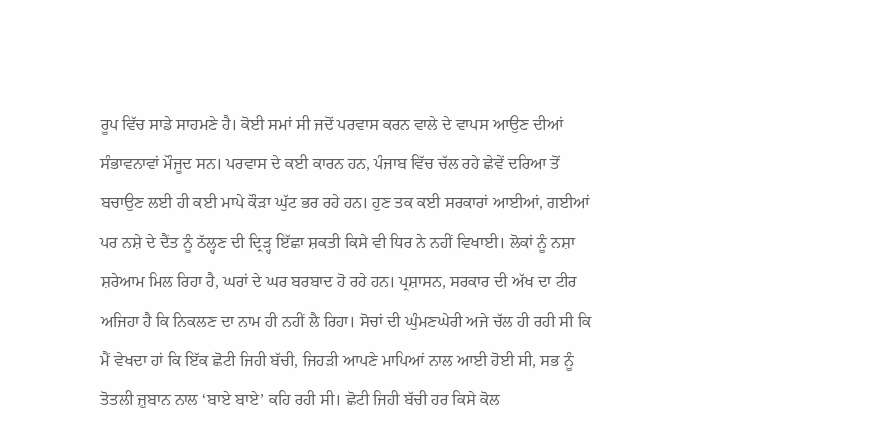ਰੂਪ ਵਿੱਚ ਸਾਡੇ ਸਾਹਮਣੇ ਹੈ। ਕੋਈ ਸਮਾਂ ਸੀ ਜਦੋਂ ਪਰਵਾਸ ਕਰਨ ਵਾਲੇ ਦੇ ਵਾਪਸ ਆਉਣ ਦੀਆਂ ਸੰਭਾਵਨਾਵਾਂ ਮੌਜੂਦ ਸਨ। ਪਰਵਾਸ ਦੇ ਕਈ ਕਾਰਨ ਹਨ, ਪੰਜਾਬ ਵਿੱਚ ਚੱਲ ਰਹੇ ਛੇਵੇਂ ਦਰਿਆ ਤੋਂ ਬਚਾਉਣ ਲਈ ਹੀ ਕਈ ਮਾਪੇ ਕੌੜਾ ਘੁੱਟ ਭਰ ਰਹੇ ਹਨ। ਹੁਣ ਤਕ ਕਈ ਸਰਕਾਰਾਂ ਆਈਆਂ, ਗਈਆਂ ਪਰ ਨਸ਼ੇ ਦੇ ਦੈਂਤ ਨੂੰ ਠੱਲ੍ਹਣ ਦੀ ਦ੍ਰਿੜ੍ਹ ਇੱਛਾ ਸ਼ਕਤੀ ਕਿਸੇ ਵੀ ਧਿਰ ਨੇ ਨਹੀਂ ਵਿਖਾਈ। ਲੋਕਾਂ ਨੂੰ ਨਸ਼ਾ ਸ਼ਰੇਆਮ ਮਿਲ ਰਿਹਾ ਹੈ, ਘਰਾਂ ਦੇ ਘਰ ਬਰਬਾਦ ਹੋ ਰਹੇ ਹਨ। ਪ੍ਰਸ਼ਾਸਨ, ਸਰਕਾਰ ਦੀ ਅੱਖ ਦਾ ਟੀਰ ਅਜਿਹਾ ਹੈ ਕਿ ਨਿਕਲਣ ਦਾ ਨਾਮ ਹੀ ਨਹੀਂ ਲੈ ਰਿਹਾ। ਸੋਚਾਂ ਦੀ ਘੁੰਮਣਘੇਰੀ ਅਜੇ ਚੱਲ ਹੀ ਰਹੀ ਸੀ ਕਿ ਮੈਂ ਵੇਖਦਾ ਹਾਂ ਕਿ ਇੱਕ ਛੋਟੀ ਜਿਹੀ ਬੱਚੀ, ਜਿਹੜੀ ਆਪਣੇ ਮਾਪਿਆਂ ਨਾਲ ਆਈ ਹੋਈ ਸੀ, ਸਭ ਨੂੰ ਤੋਤਲੀ ਜ਼ੁਬਾਨ ਨਾਲ ‘ਬਾਏ ਬਾਏ’ ਕਹਿ ਰਹੀ ਸੀ। ਛੋਟੀ ਜਿਹੀ ਬੱਚੀ ਹਰ ਕਿਸੇ ਕੋਲ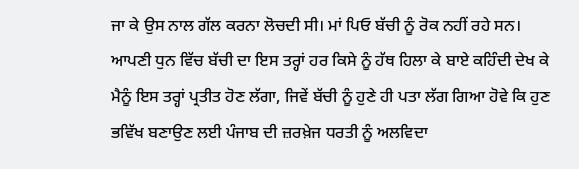ਜਾ ਕੇ ਉਸ ਨਾਲ ਗੱਲ ਕਰਨਾ ਲੋਚਦੀ ਸੀ। ਮਾਂ ਪਿਓ ਬੱਚੀ ਨੂੰ ਰੋਕ ਨਹੀਂ ਰਹੇ ਸਨ। ਆਪਣੀ ਧੁਨ ਵਿੱਚ ਬੱਚੀ ਦਾ ਇਸ ਤਰ੍ਹਾਂ ਹਰ ਕਿਸੇ ਨੂੰ ਹੱਥ ਹਿਲਾ ਕੇ ਬਾਏ ਕਹਿੰਦੀ ਦੇਖ ਕੇ ਮੈਨੂੰ ਇਸ ਤਰ੍ਹਾਂ ਪ੍ਰਤੀਤ ਹੋਣ ਲੱਗਾ, ਜਿਵੇਂ ਬੱਚੀ ਨੂੰ ਹੁਣੇ ਹੀ ਪਤਾ ਲੱਗ ਗਿਆ ਹੋਵੇ ਕਿ ਹੁਣ ਭਵਿੱਖ ਬਣਾਉਣ ਲਈ ਪੰਜਾਬ ਦੀ ਜ਼ਰਖ਼ੇਜ ਧਰਤੀ ਨੂੰ ਅਲਵਿਦਾ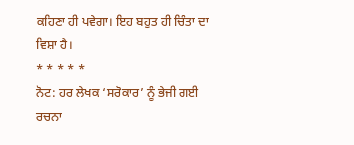ਕਹਿਣਾ ਹੀ ਪਵੇਗਾ। ਇਹ ਬਹੁਤ ਹੀ ਚਿੰਤਾ ਦਾ ਵਿਸ਼ਾ ਹੈ।
* * * * *
ਨੋਟ: ਹਰ ਲੇਖਕ ‘ਸਰੋਕਾਰ’ ਨੂੰ ਭੇਜੀ ਗਈ ਰਚਨਾ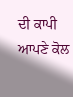ਦੀ ਕਾਪੀ ਆਪਣੇ ਕੋਲ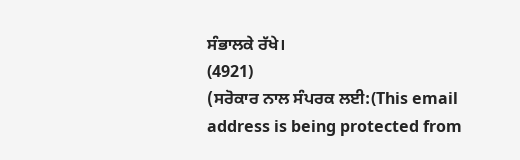ਸੰਭਾਲਕੇ ਰੱਖੇ।
(4921)
(ਸਰੋਕਾਰ ਨਾਲ ਸੰਪਰਕ ਲਈ:(This email address is being protected from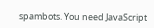spambots. You need JavaScript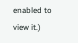enabled to view it.)